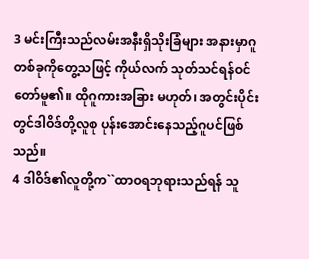3 မင်းကြီးသည်လမ်းအနီးရှိသိုးခြံများ အနားမှာဂူတစ်ခုကိုတွေ့သဖြင့် ကိုယ်လက် သုတ်သင်ရန်ဝင်တော်မူ၏။ ထိုဂူကားအခြား မဟုတ်၊ အတွင်းပိုင်းတွင်ဒါဝိဒ်တို့လူစု ပုန်းအောင်းနေသည့်ဂူပင်ဖြစ်သည်။
4 ဒါဝိဒ်၏လူတို့က``ထာဝရဘုရားသည်ရန် သူ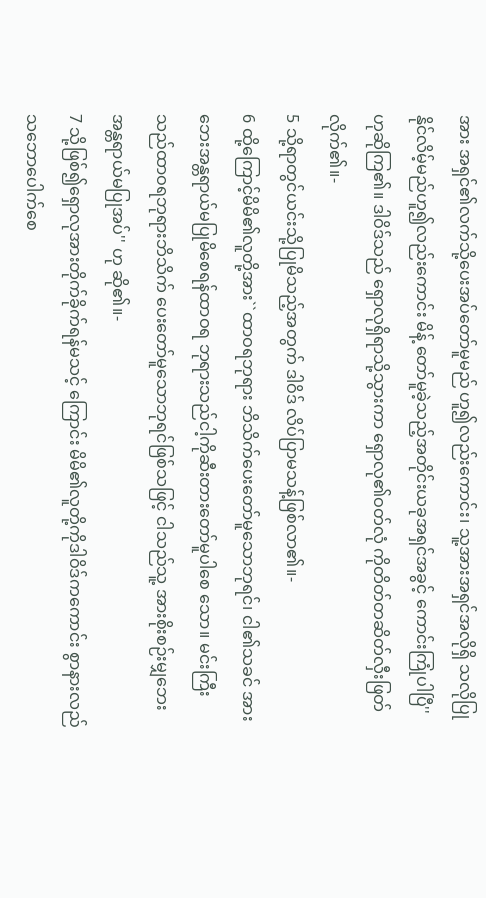အား အရှင်၏လက်သို့ပေးအပ်တော်မူမည် ဟူ၍လည်းကောင်း၊ သူ့အားအရှင်အလိုရှိ သလိုပြုနိုင်လိမ့်မည်ဟူ၍လည်းကောင်း မိန့် တော်မူခဲ့သည့်အတိုင်းယခုအရှင်အခွင့် ကောင်းကြုံပါပြီ'' ဟုဆိုကြ၏။ ဒါဝိဒ်သည် ရှောလုရှိရာသို့သွားကာ ရှောလု၏ဝတ်လုံ ကိုတိတ်တဆိတ်လှီးဖြတ်လိုက်၏။-
5 သို့ရာတွင်ယင်းသို့ပြုမိသည့်အတွက် ဒါဝိဒ် လိပ်ပြာမသန့်ဖြစ်လာ၏။-
6 ထို့ကြောင့်မိမိ၏လူတို့အား``ထာဝရဘုရား ဘိသိက်ပေးတော်မူသောဘုရင်၊ ငါ၏သခင် အားဘေးအန္တရာယ်မပြုမိစေရန်ထာဝရ ဘုရားသည်ငါ့ကိုဆီးတားတော်မူပါစေ သော။ မင်းကြီးသည်ထာဝရဘုရားဘိသိက် ပေးတော်မူသောဘုရင်ဖြစ်သဖြင့် ငါသည်သူ့ အားစိုးစဉ်းမျှဘေးအန္တရာယ်မပြုအပ်'' ဟု ဆို၏။-
7 သို့ဖြစ်၍ရှောလုအားတိုက်ခိုက်ရန်မသင့် ကြောင်း မိမိ၏လူတို့ကိုဒါဝိဒ်ကကောင်း စွာနားလည်သဘောပေါက်စေ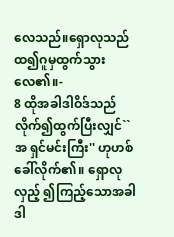လေသည်။ရှောလုသည်ထ၍ဂူမှထွက်သွားလေ၏။-
8 ထိုအခါဒါဝိဒ်သည်လိုက်၍ထွက်ပြီးလျှင်``အ ရှင်မင်းကြီး'' ဟုဟစ်ခေါ်လိုက်၏။ ရှောလုလှည့် ၍ကြည့်သောအခါဒါ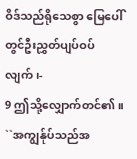ဝိဒ်သည်ရိုသေစွာ မြေပေါ်တွင်ဦးညွှတ်ပျပ်ဝပ်လျက်၊-
9 ဤသို့လျှောက်တင်၏။ ``အကျွန်ုပ်သည်အ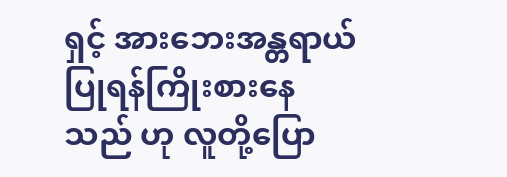ရှင့် အားဘေးအန္တရာယ်ပြုရန်ကြိုးစားနေသည် ဟု လူတို့ပြော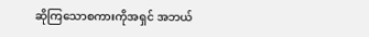ဆိုကြသောစကားကိုအရှင် အဘယ်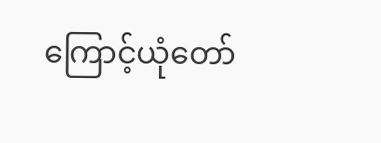ကြောင့်ယုံတော်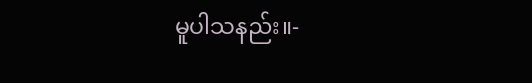မူပါသနည်း။-